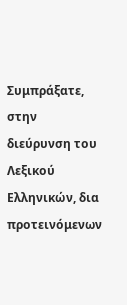Συμπράξατε, στην διεύρυνση του Λεξικού Ελληνικών, δια προτεινόμενων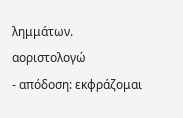λημμάτων.
αοριστολογώ
- απόδοση: εκφράζομαι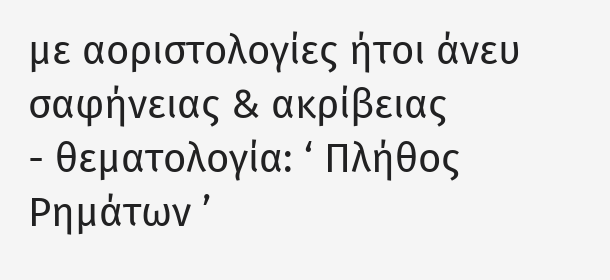με αοριστολογίες ήτοι άνευ σαφήνειας & ακρίβειας
- θεματολογία: ‘ Πλήθος Ρημάτων ’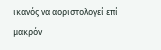ικανός να αοριστολογεί επί μακρόν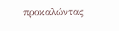προκαλώντας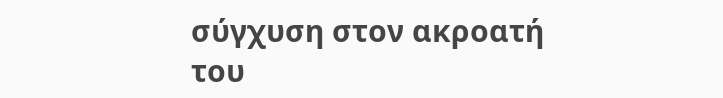σύγχυση στον ακροατή του